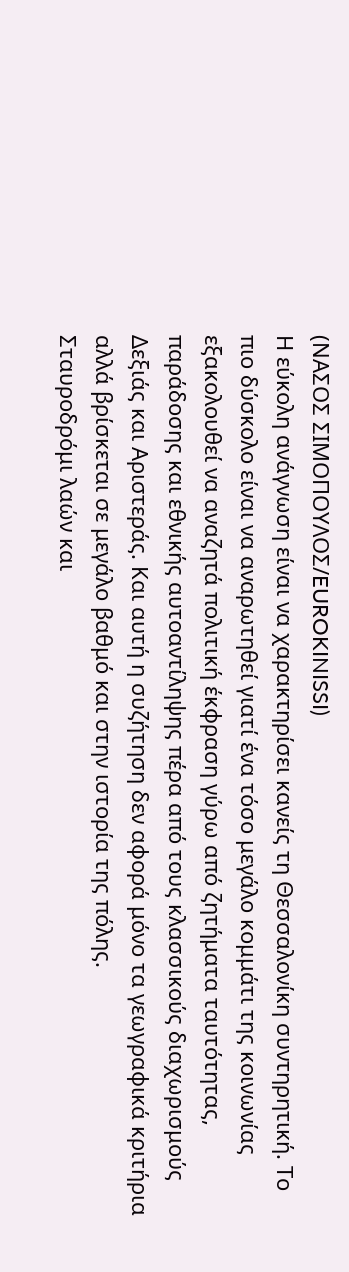(ΝΑΣΟΣ ΣΙΜΟΠΟΥΛΟΣ/EUROKINISSI)
Η εύκολη ανάγνωση είναι να χαρακτηρίσει κανείς τη Θεσσαλονίκη συντηρητική. Το πιο δύσκολο είναι να αναρωτηθεί γιατί ένα τόσο μεγάλο κομμάτι της κοινωνίας εξακολουθεί να αναζητά πολιτική έκφραση γύρω από ζητήματα ταυτότητας, παράδοσης και εθνικής αυτοαντίληψης πέρα από τους κλασσικούς διαχωρισμούς Δεξιάς και Αριστεράς. Και αυτή η συζήτηση δεν αφορά μόνο τα γεωγραφικά κριτήρια αλλά βρίσκεται σε μεγάλο βαθμό και στην ιστορία της πόλης.
Σταυροδρόμι λαών και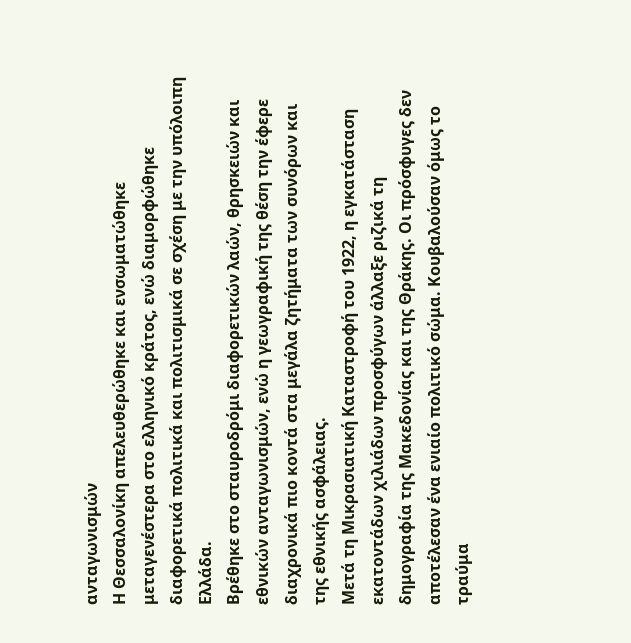ανταγωνισμών
Η Θεσσαλονίκη απελευθερώθηκε και ενσωματώθηκε μεταγενέστερα στο ελληνικό κράτος, ενώ διαμορφώθηκε διαφορετικά πολιτικά και πολιτισμικά σε σχέση με την υπόλοιπη Ελλάδα.
Βρέθηκε στο σταυροδρόμι διαφορετικών λαών, θρησκειών και εθνικών ανταγωνισμών, ενώ η γεωγραφική της θέση την έφερε διαχρονικά πιο κοντά στα μεγάλα ζητήματα των συνόρων και της εθνικής ασφάλειας.
Μετά τη Μικρασιατική Καταστροφή του 1922, η εγκατάσταση εκατοντάδων χιλιάδων προσφύγων άλλαξε ριζικά τη δημογραφία της Μακεδονίας και της Θράκης. Οι πρόσφυγες δεν αποτέλεσαν ένα ενιαίο πολιτικό σώμα. Κουβαλούσαν όμως το τραύμα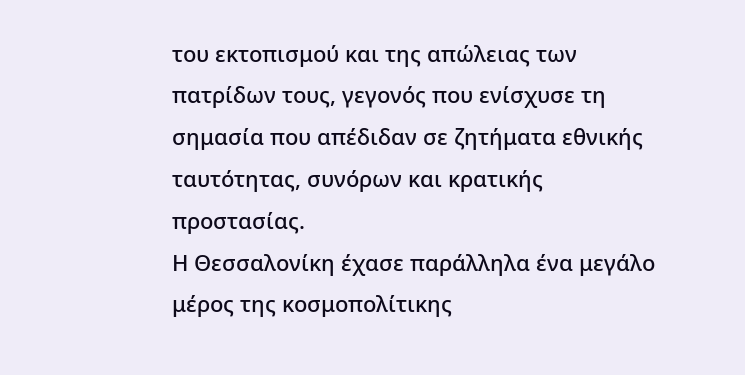του εκτοπισμού και της απώλειας των πατρίδων τους, γεγονός που ενίσχυσε τη σημασία που απέδιδαν σε ζητήματα εθνικής ταυτότητας, συνόρων και κρατικής προστασίας.
Η Θεσσαλονίκη έχασε παράλληλα ένα μεγάλο μέρος της κοσμοπολίτικης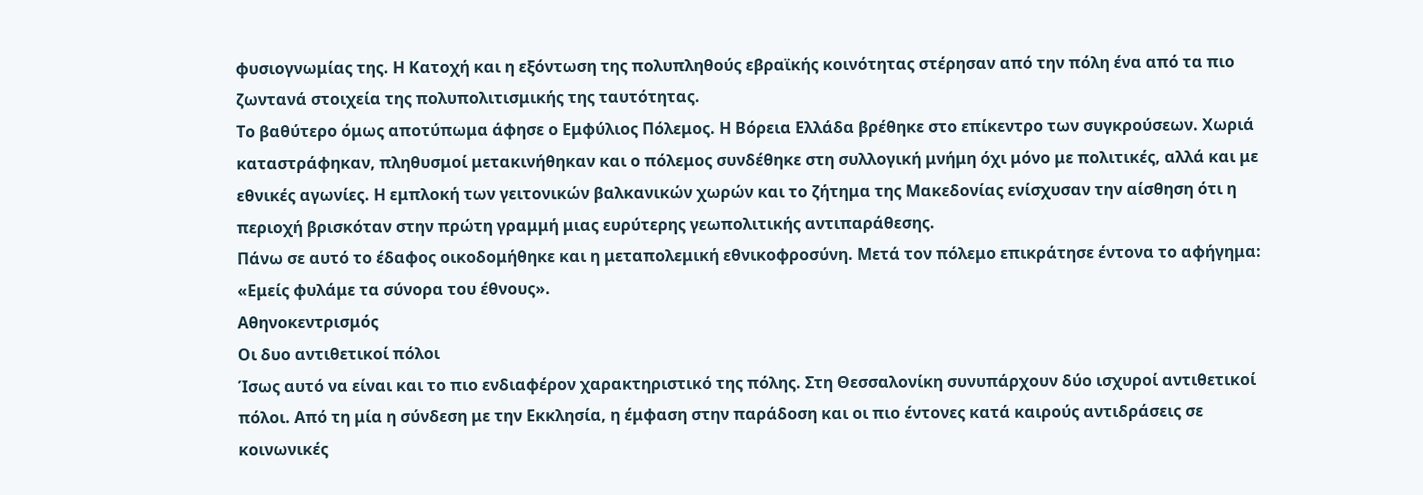φυσιογνωμίας της. Η Κατοχή και η εξόντωση της πολυπληθούς εβραϊκής κοινότητας στέρησαν από την πόλη ένα από τα πιο ζωντανά στοιχεία της πολυπολιτισμικής της ταυτότητας.
Το βαθύτερο όμως αποτύπωμα άφησε ο Εμφύλιος Πόλεμος. Η Βόρεια Ελλάδα βρέθηκε στο επίκεντρο των συγκρούσεων. Χωριά καταστράφηκαν, πληθυσμοί μετακινήθηκαν και ο πόλεμος συνδέθηκε στη συλλογική μνήμη όχι μόνο με πολιτικές, αλλά και με εθνικές αγωνίες. Η εμπλοκή των γειτονικών βαλκανικών χωρών και το ζήτημα της Μακεδονίας ενίσχυσαν την αίσθηση ότι η περιοχή βρισκόταν στην πρώτη γραμμή μιας ευρύτερης γεωπολιτικής αντιπαράθεσης.
Πάνω σε αυτό το έδαφος οικοδομήθηκε και η μεταπολεμική εθνικοφροσύνη. Μετά τον πόλεμο επικράτησε έντονα το αφήγημα: «Εμείς φυλάμε τα σύνορα του έθνους».
Αθηνοκεντρισμός
Οι δυο αντιθετικοί πόλοι
Ίσως αυτό να είναι και το πιο ενδιαφέρον χαρακτηριστικό της πόλης. Στη Θεσσαλονίκη συνυπάρχουν δύο ισχυροί αντιθετικοί πόλοι. Από τη μία η σύνδεση με την Εκκλησία, η έμφαση στην παράδοση και οι πιο έντονες κατά καιρούς αντιδράσεις σε κοινωνικές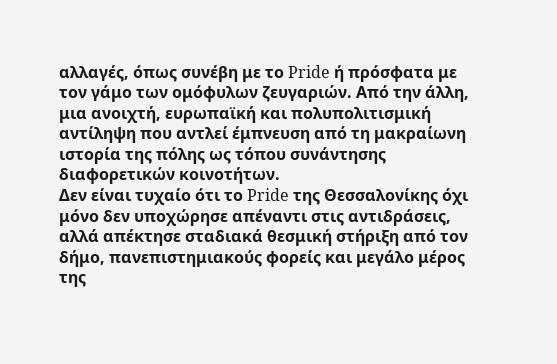αλλαγές, όπως συνέβη με το Pride ή πρόσφατα με τον γάμο των ομόφυλων ζευγαριών. Από την άλλη, μια ανοιχτή, ευρωπαϊκή και πολυπολιτισμική αντίληψη που αντλεί έμπνευση από τη μακραίωνη ιστορία της πόλης ως τόπου συνάντησης διαφορετικών κοινοτήτων.
Δεν είναι τυχαίο ότι το Pride της Θεσσαλονίκης όχι μόνο δεν υποχώρησε απέναντι στις αντιδράσεις, αλλά απέκτησε σταδιακά θεσμική στήριξη από τον δήμο, πανεπιστημιακούς φορείς και μεγάλο μέρος της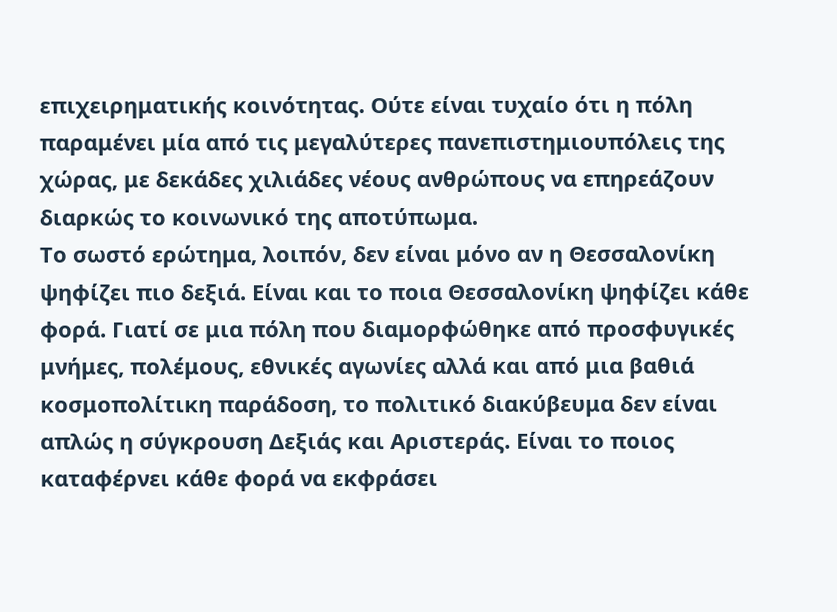επιχειρηματικής κοινότητας. Ούτε είναι τυχαίο ότι η πόλη παραμένει μία από τις μεγαλύτερες πανεπιστημιουπόλεις της χώρας, με δεκάδες χιλιάδες νέους ανθρώπους να επηρεάζουν διαρκώς το κοινωνικό της αποτύπωμα.
Το σωστό ερώτημα, λοιπόν, δεν είναι μόνο αν η Θεσσαλονίκη ψηφίζει πιο δεξιά. Είναι και το ποια Θεσσαλονίκη ψηφίζει κάθε φορά. Γιατί σε μια πόλη που διαμορφώθηκε από προσφυγικές μνήμες, πολέμους, εθνικές αγωνίες αλλά και από μια βαθιά κοσμοπολίτικη παράδοση, το πολιτικό διακύβευμα δεν είναι απλώς η σύγκρουση Δεξιάς και Αριστεράς. Είναι το ποιος καταφέρνει κάθε φορά να εκφράσει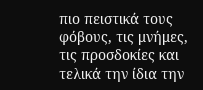πιο πειστικά τους φόβους, τις μνήμες, τις προσδοκίες και τελικά την ίδια την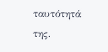ταυτότητά της.